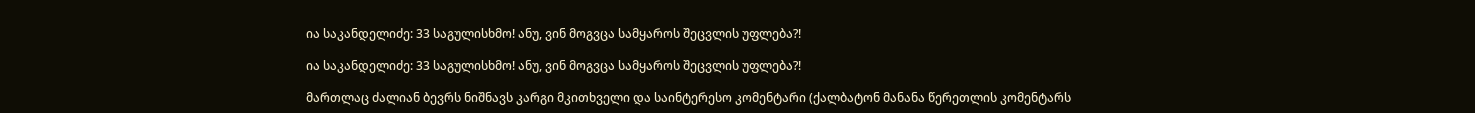ია საკანდელიძე: 33 საგულისხმო! ანუ, ვინ მოგვცა სამყაროს შეცვლის უფლება?!

ია საკანდელიძე: 33 საგულისხმო! ანუ, ვინ მოგვცა სამყაროს შეცვლის უფლება?!

მართლაც ძალიან ბევრს ნიშნავს კარგი მკითხველი და საინტერესო კომენტარი (ქალბატონ მანანა წერეთლის კომენტარს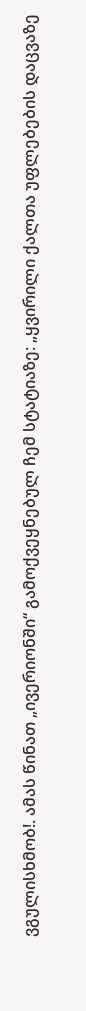ვგულისხმობ!. ამას წინათ „ივერიონში“ გამოქვეყნებულ ჩემ სტატიაზე: „ყვირილი ქალთა უფლებების დაცვაზე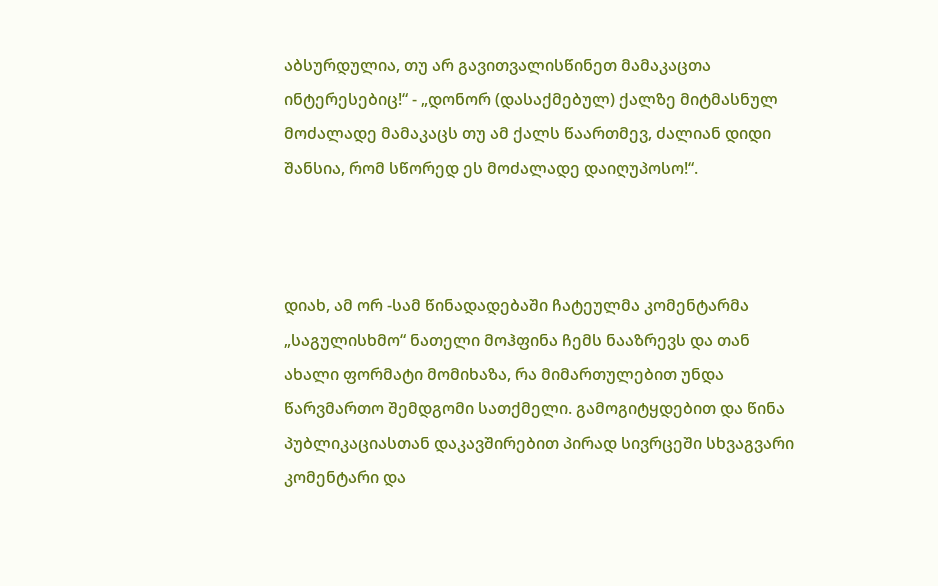აბსურდულია, თუ არ გავითვალისწინეთ მამაკაცთა ინტერესებიც!“ - „დონორ (დასაქმებულ) ქალზე მიტმასნულ მოძალადე მამაკაცს თუ ამ ქალს წაართმევ, ძალიან დიდი შანსია, რომ სწორედ ეს მოძალადე დაიღუპოსო!“.



დიახ, ამ ორ -სამ წინადადებაში ჩატეულმა კომენტარმა „საგულისხმო“ ნათელი მოჰფინა ჩემს ნააზრევს და თან ახალი ფორმატი მომიხაზა, რა მიმართულებით უნდა წარვმართო შემდგომი სათქმელი. გამოგიტყდებით და წინა პუბლიკაციასთან დაკავშირებით პირად სივრცეში სხვაგვარი კომენტარი და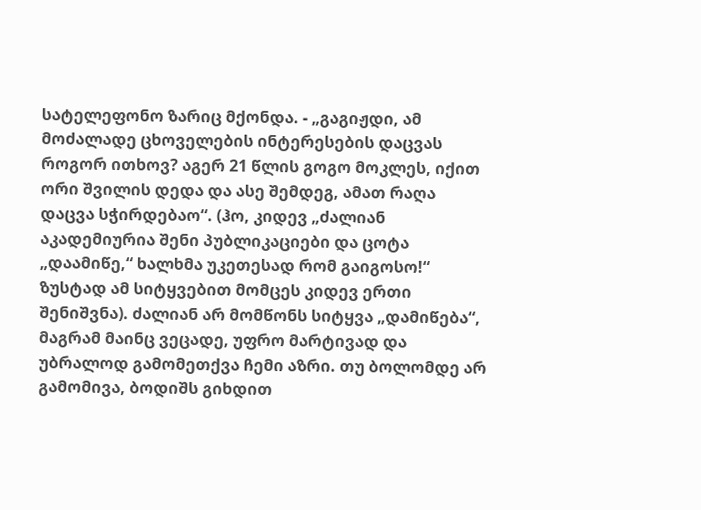სატელეფონო ზარიც მქონდა. - „გაგიჟდი, ამ მოძალადე ცხოველების ინტერესების დაცვას როგორ ითხოვ? აგერ 21 წლის გოგო მოკლეს, იქით ორი შვილის დედა და ასე შემდეგ, ამათ რაღა დაცვა სჭირდებაო“. (ჰო, კიდევ „ძალიან აკადემიურია შენი პუბლიკაციები და ცოტა „დაამიწე,“ ხალხმა უკეთესად რომ გაიგოსო!“ ზუსტად ამ სიტყვებით მომცეს კიდევ ერთი შენიშვნა). ძალიან არ მომწონს სიტყვა „დამიწება“, მაგრამ მაინც ვეცადე, უფრო მარტივად და უბრალოდ გამომეთქვა ჩემი აზრი. თუ ბოლომდე არ გამომივა, ბოდიშს გიხდით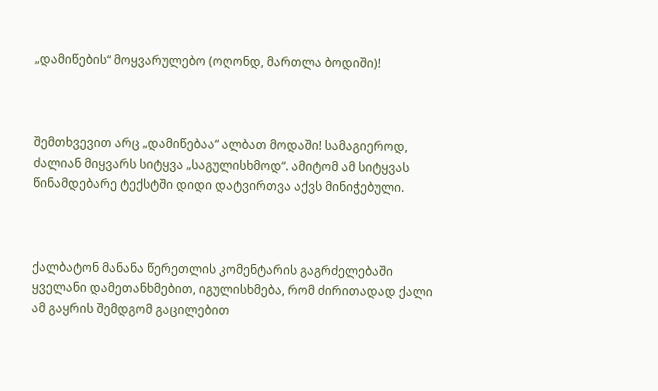„დამიწების“ მოყვარულებო (ოღონდ, მართლა ბოდიში)!



შემთხვევით არც „დამიწებაა“ ალბათ მოდაში! სამაგიეროდ, ძალიან მიყვარს სიტყვა „საგულისხმოდ“. ამიტომ ამ სიტყვას წინამდებარე ტექსტში დიდი დატვირთვა აქვს მინიჭებული.



ქალბატონ მანანა წერეთლის კომენტარის გაგრძელებაში ყველანი დამეთანხმებით, იგულისხმება, რომ ძირითადად ქალი ამ გაყრის შემდგომ გაცილებით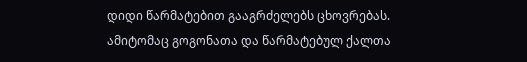დიდი წარმატებით გააგრძელებს ცხოვრებას. ამიტომაც გოგონათა და წარმატებულ ქალთა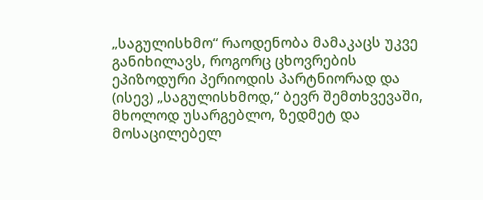„საგულისხმო“ რაოდენობა მამაკაცს უკვე განიხილავს, როგორც ცხოვრების ეპიზოდური პერიოდის პარტნიორად და (ისევ) „საგულისხმოდ,“ ბევრ შემთხვევაში, მხოლოდ უსარგებლო, ზედმეტ და მოსაცილებელ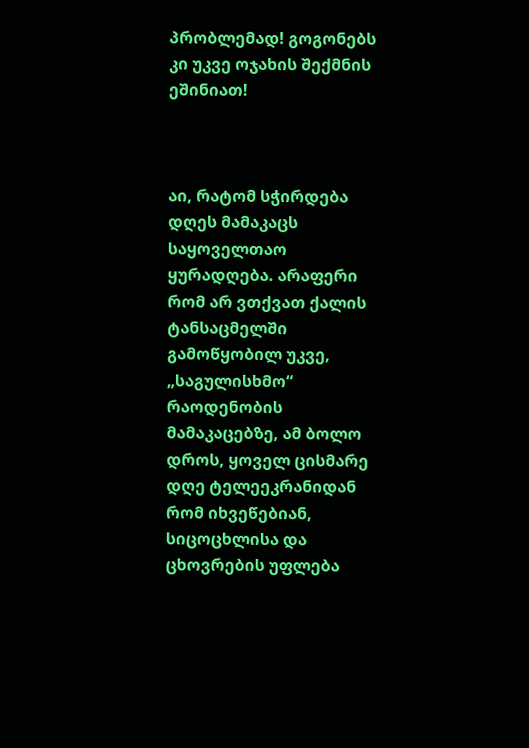პრობლემად! გოგონებს კი უკვე ოჯახის შექმნის ეშინიათ!



აი, რატომ სჭირდება დღეს მამაკაცს საყოველთაო ყურადღება. არაფერი რომ არ ვთქვათ ქალის ტანსაცმელში გამოწყობილ უკვე, „საგულისხმო“ რაოდენობის მამაკაცებზე, ამ ბოლო დროს, ყოველ ცისმარე დღე ტელეეკრანიდან რომ იხვეწებიან, სიცოცხლისა და ცხოვრების უფლება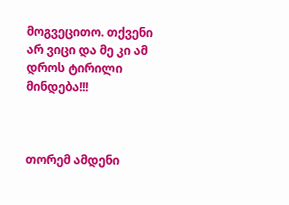მოგვეცითო. თქვენი არ ვიცი და მე კი ამ დროს ტირილი მინდება!!!



თორემ ამდენი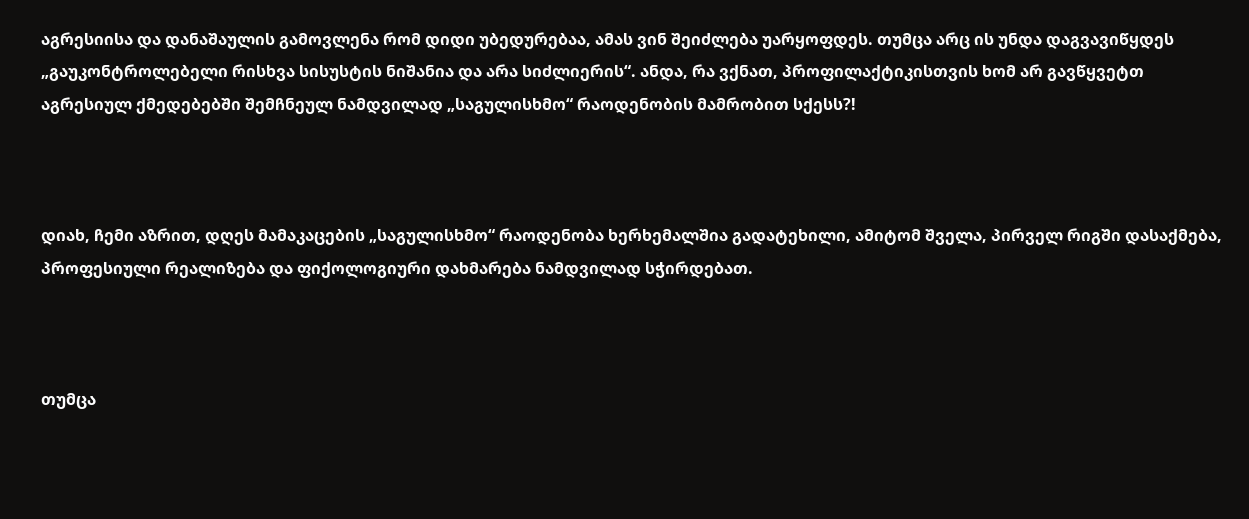აგრესიისა და დანაშაულის გამოვლენა რომ დიდი უბედურებაა, ამას ვინ შეიძლება უარყოფდეს. თუმცა არც ის უნდა დაგვავიწყდეს „გაუკონტროლებელი რისხვა სისუსტის ნიშანია და არა სიძლიერის“. ანდა, რა ვქნათ, პროფილაქტიკისთვის ხომ არ გავწყვეტთ აგრესიულ ქმედებებში შემჩნეულ ნამდვილად „საგულისხმო“ რაოდენობის მამრობით სქესს?!



დიახ, ჩემი აზრით, დღეს მამაკაცების „საგულისხმო“ რაოდენობა ხერხემალშია გადატეხილი, ამიტომ შველა, პირველ რიგში დასაქმება, პროფესიული რეალიზება და ფიქოლოგიური დახმარება ნამდვილად სჭირდებათ.



თუმცა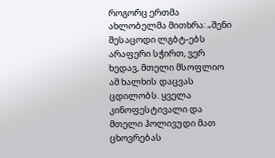როგორც ერთმა ახლობელმა მითხრა: „შენი შესაცოდი ლგბტ-ებს არაფერი სჭირთ, ვერ ხედავ, მთელი მსოფლიო ამ ხალხის დაცვას ცდილობს. ყველა კინოფესტივალი და მთელი ჰოლივუდი მათ ცხოვრებას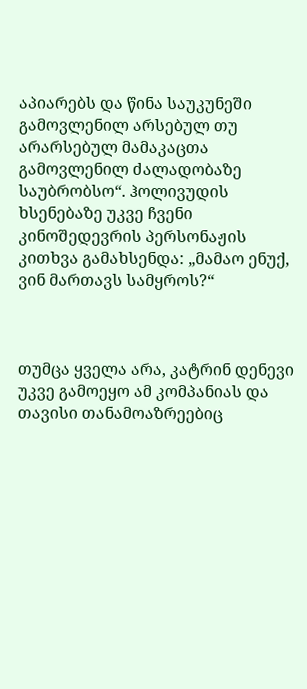აპიარებს და წინა საუკუნეში გამოვლენილ არსებულ თუ არარსებულ მამაკაცთა გამოვლენილ ძალადობაზე საუბრობსო“. ჰოლივუდის ხსენებაზე უკვე ჩვენი კინოშედევრის პერსონაჟის კითხვა გამახსენდა: „მამაო ენუქ, ვინ მართავს სამყროს?“



თუმცა ყველა არა, კატრინ დენევი უკვე გამოეყო ამ კომპანიას და თავისი თანამოაზრეებიც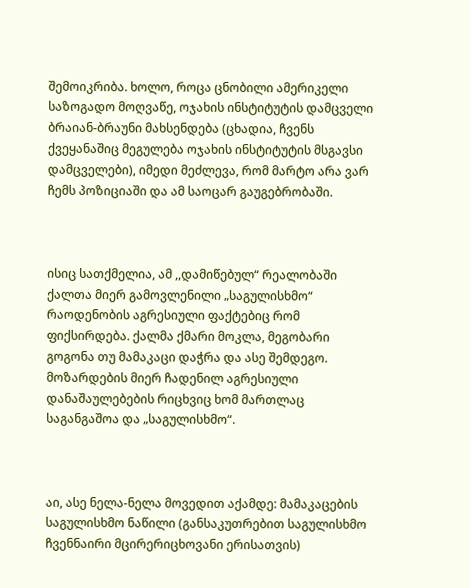შემოიკრიბა. ხოლო, როცა ცნობილი ამერიკელი საზოგადო მოღვაწე, ოჯახის ინსტიტუტის დამცველი ბრაიან-ბრაუნი მახსენდება (ცხადია, ჩვენს ქვეყანაშიც მეგულება ოჯახის ინსტიტუტის მსგავსი დამცველები), იმედი მეძლევა, რომ მარტო არა ვარ ჩემს პოზიციაში და ამ საოცარ გაუგებრობაში.



ისიც სათქმელია, ამ ,,დამიწებულ“ რეალობაში ქალთა მიერ გამოვლენილი „საგულისხმო“ რაოდენობის აგრესიული ფაქტებიც რომ ფიქსირდება. ქალმა ქმარი მოკლა, მეგობარი გოგონა თუ მამაკაცი დაჭრა და ასე შემდეგო. მოზარდების მიერ ჩადენილ აგრესიული დანაშაულებების რიცხვიც ხომ მართლაც საგანგაშოა და „საგულისხმო“.



აი, ასე ნელა-ნელა მოვედით აქამდე: მამაკაცების საგულისხმო ნაწილი (განსაკუთრებით საგულისხმო ჩვენნაირი მცირერიცხოვანი ერისათვის)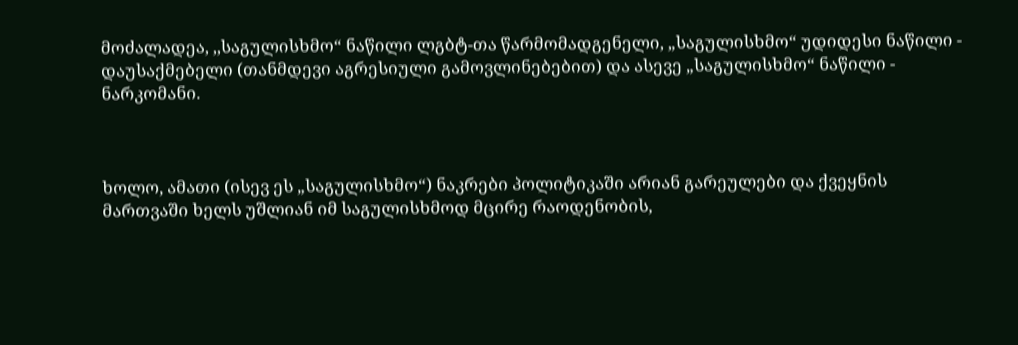მოძალადეა, ,,საგულისხმო“ ნაწილი ლგბტ-თა წარმომადგენელი, „საგულისხმო“ უდიდესი ნაწილი - დაუსაქმებელი (თანმდევი აგრესიული გამოვლინებებით) და ასევე „საგულისხმო“ ნაწილი - ნარკომანი.



ხოლო, ამათი (ისევ ეს „საგულისხმო“) ნაკრები პოლიტიკაში არიან გარეულები და ქვეყნის მართვაში ხელს უშლიან იმ საგულისხმოდ მცირე რაოდენობის,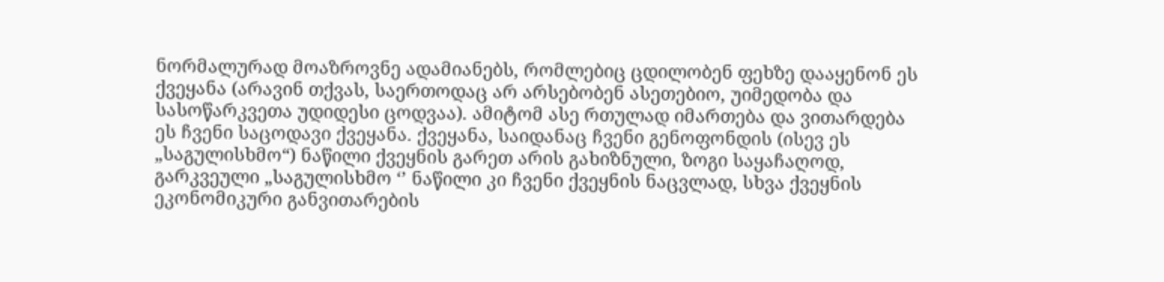ნორმალურად მოაზროვნე ადამიანებს, რომლებიც ცდილობენ ფეხზე დააყენონ ეს ქვეყანა (არავინ თქვას, საერთოდაც არ არსებობენ ასეთებიო, უიმედობა და სასოწარკვეთა უდიდესი ცოდვაა). ამიტომ ასე რთულად იმართება და ვითარდება ეს ჩვენი საცოდავი ქვეყანა. ქვეყანა, საიდანაც ჩვენი გენოფონდის (ისევ ეს „საგულისხმო“) ნაწილი ქვეყნის გარეთ არის გახიზნული, ზოგი საყაჩაღოდ, გარკვეული „საგულისხმო ‘’ ნაწილი კი ჩვენი ქვეყნის ნაცვლად, სხვა ქვეყნის ეკონომიკური განვითარების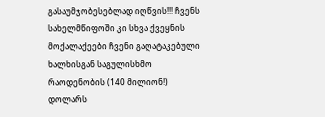გასაუმჯობესებლად იღწვის!!! ჩვენს სახელმწიფოში კი სხვა ქვეყნის მოქალაქეები ჩვენი გაღატაკებული ხალხისგან საგულისხმო რაოდენობის (140 მილიონ!) დოლარს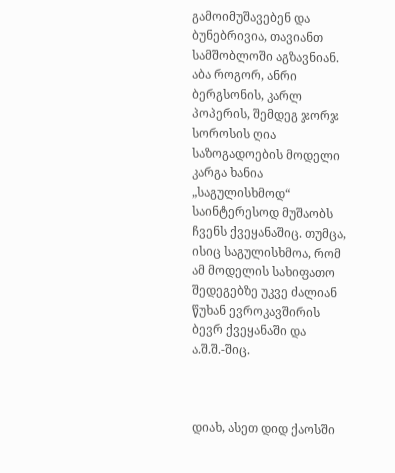გამოიმუშავებენ და ბუნებრივია, თავიანთ სამშობლოში აგზავნიან. აბა როგორ, ანრი ბერგსონის, კარლ პოპერის, შემდეგ ჯორჯ სოროსის ღია საზოგადოების მოდელი კარგა ხანია „საგულისხმოდ“ საინტერესოდ მუშაობს ჩვენს ქვეყანაშიც. თუმცა, ისიც საგულისხმოა, რომ ამ მოდელის სახიფათო შედეგებზე უკვე ძალიან წუხან ევროკავშირის ბევრ ქვეყანაში და ა.შ.შ.-შიც.



დიახ, ასეთ დიდ ქაოსში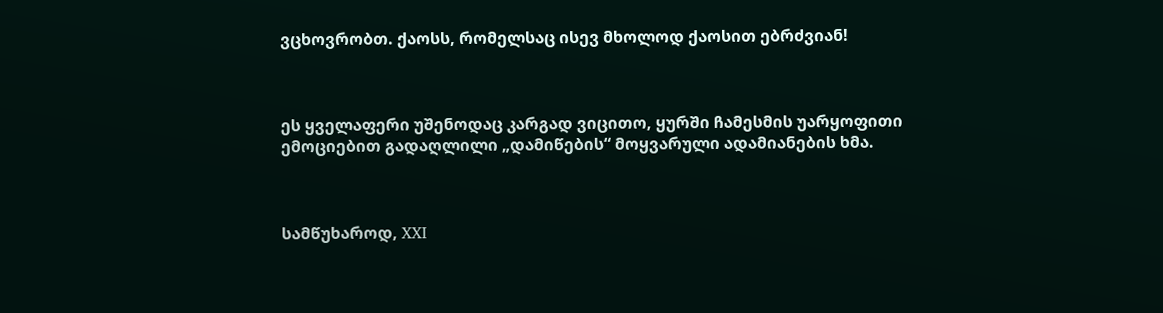ვცხოვრობთ. ქაოსს, რომელსაც ისევ მხოლოდ ქაოსით ებრძვიან!



ეს ყველაფერი უშენოდაც კარგად ვიცითო, ყურში ჩამესმის უარყოფითი ემოციებით გადაღლილი „დამიწების“ მოყვარული ადამიანების ხმა.



სამწუხაროდ, XXI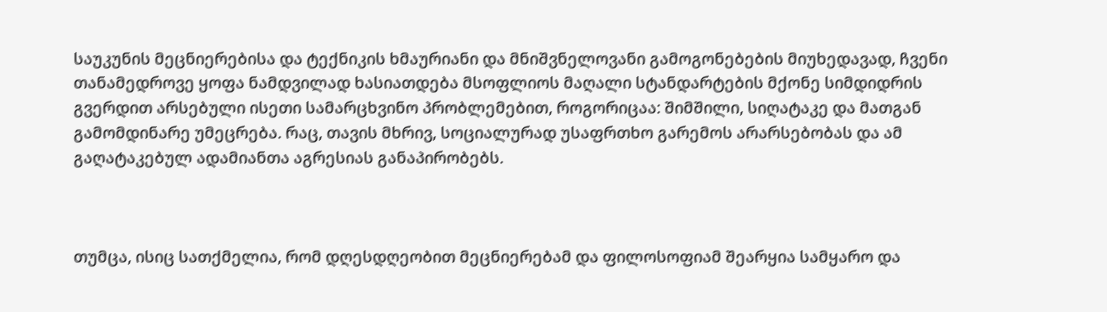საუკუნის მეცნიერებისა და ტექნიკის ხმაურიანი და მნიშვნელოვანი გამოგონებების მიუხედავად, ჩვენი თანამედროვე ყოფა ნამდვილად ხასიათდება მსოფლიოს მაღალი სტანდარტების მქონე სიმდიდრის გვერდით არსებული ისეთი სამარცხვინო პრობლემებით, როგორიცაა: შიმშილი, სიღატაკე და მათგან გამომდინარე უმეცრება. რაც, თავის მხრივ, სოციალურად უსაფრთხო გარემოს არარსებობას და ამ გაღატაკებულ ადამიანთა აგრესიას განაპირობებს.



თუმცა, ისიც სათქმელია, რომ დღესდღეობით მეცნიერებამ და ფილოსოფიამ შეარყია სამყარო და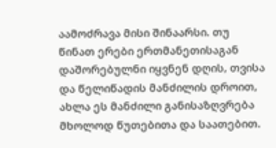აამოძრავა მისი შინაარსი. თუ წინათ ერები ერთმანეთისაგან დაშორებულნი იყვნენ დღის, თვისა და წელიწადის მანძილის დროით, ახლა ეს მანძილი განისაზღვრება მხოლოდ წუთებითა და საათებით.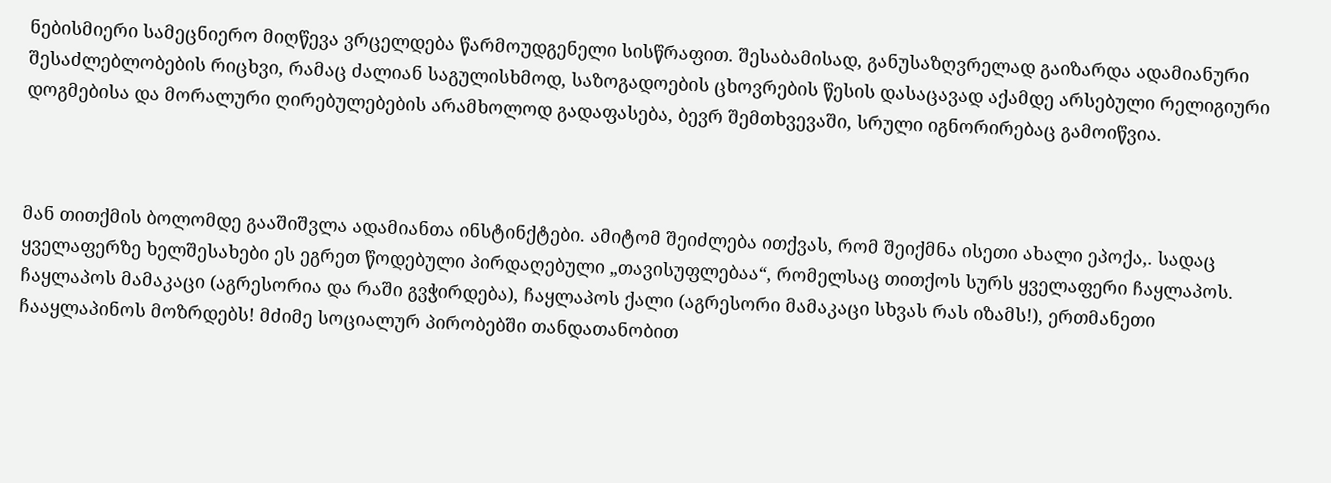ნებისმიერი სამეცნიერო მიღწევა ვრცელდება წარმოუდგენელი სისწრაფით. შესაბამისად, განუსაზღვრელად გაიზარდა ადამიანური შესაძლებლობების რიცხვი, რამაც ძალიან საგულისხმოდ, საზოგადოების ცხოვრების წესის დასაცავად აქამდე არსებული რელიგიური დოგმებისა და მორალური ღირებულებების არამხოლოდ გადაფასება, ბევრ შემთხვევაში, სრული იგნორირებაც გამოიწვია.



მან თითქმის ბოლომდე გააშიშვლა ადამიანთა ინსტინქტები. ამიტომ შეიძლება ითქვას, რომ შეიქმნა ისეთი ახალი ეპოქა,. სადაც ყველაფერზე ხელშესახები ეს ეგრეთ წოდებული პირდაღებული „თავისუფლებაა“, რომელსაც თითქოს სურს ყველაფერი ჩაყლაპოს. ჩაყლაპოს მამაკაცი (აგრესორია და რაში გვჭირდება), ჩაყლაპოს ქალი (აგრესორი მამაკაცი სხვას რას იზამს!), ერთმანეთი ჩააყლაპინოს მოზრდებს! მძიმე სოციალურ პირობებში თანდათანობით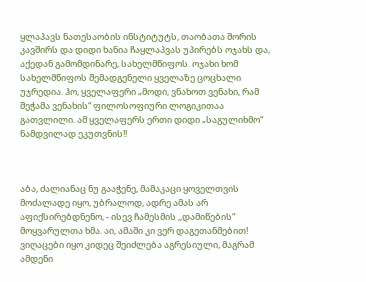ყლაპავს ნათესაობის ინსტიტუტს, თაობათა შორის კავშირს და დიდი ხანია ჩაყლაპვას უპირებს ოჯახს და, აქედან გამომდინარე, სახელმწიფოს. ოჯახი ხომ სახელმწიფოს შემადგენელი ყველაზე ცოცხალი უჯრედია. ჰო, ყველაფერი „მოდი, ვნახოთ ვენახი, რამ შეჭამა ვენახის“ ფილოსოფიური ლოგიკითაა გათვლილი. ამ ყველაფერს ერთი დიდი „საგულიხმო“ ნამდვილად ეკუთვნის!!



აბა, ძალიანაც ნუ გააჭენე, მამაკაცი ყოველთვის მოძალადე იყო, უბრალოდ, ადრე ამას არ აფიქსირებდნენო, - ისევ ჩამესმის ,,დამიწების“ მოყვარულთა ხმა. აი, ამაში კი ვერ დაგეთანმებით! ვიღაცები იყო კიდეც შეიძლება აგრესიული, მაგრამ ამდენი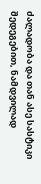ძალადობა და თან ასე სასტიკი შედეგებით, ნამდვილად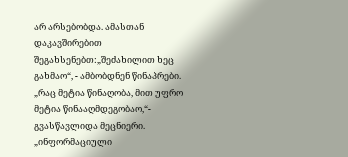არ არსებობდა. ამასთან დაკავშირებით შეგახსენებთ:„შეძახილით ხეც გახმაო“, - ამბობდნენ წინაპრები. „რაც მეტია წინაღობა, მით უფრო მეტია წინააღმდეგობაო,“- გვასწავლიდა მეცნიერი. „ინფორმაციული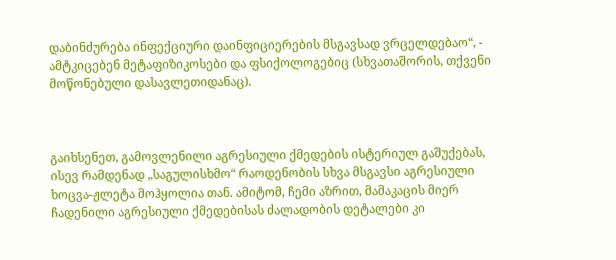დაბინძურება ინფექციური დაინფიციერების მსგავსად ვრცელდებაო“, - ამტკიცებენ მეტაფიზიკოსები და ფსიქოლოგებიც (სხვათაშორის, თქვენი მოწონებული დასავლეთიდანაც).



გაიხსენეთ, გამოვლენილი აგრესიული ქმედების ისტერიულ გაშუქებას, ისევ რამდენად „საგულისხმო“ რაოდენობის სხვა მსგავსი აგრესიული ხოცვა-ჟლეტა მოჰყოლია თან. ამიტომ, ჩემი აზრით, მამაკაცის მიერ ჩადენილი აგრესიული ქმედებისას ძალადობის დეტალები კი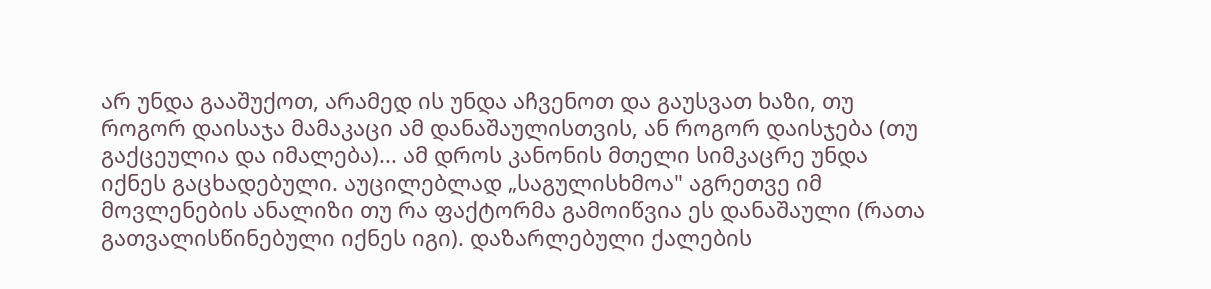არ უნდა გააშუქოთ, არამედ ის უნდა აჩვენოთ და გაუსვათ ხაზი, თუ როგორ დაისაჯა მამაკაცი ამ დანაშაულისთვის, ან როგორ დაისჯება (თუ გაქცეულია და იმალება)... ამ დროს კანონის მთელი სიმკაცრე უნდა იქნეს გაცხადებული. აუცილებლად „საგულისხმოა" აგრეთვე იმ მოვლენების ანალიზი თუ რა ფაქტორმა გამოიწვია ეს დანაშაული (რათა გათვალისწინებული იქნეს იგი). დაზარლებული ქალების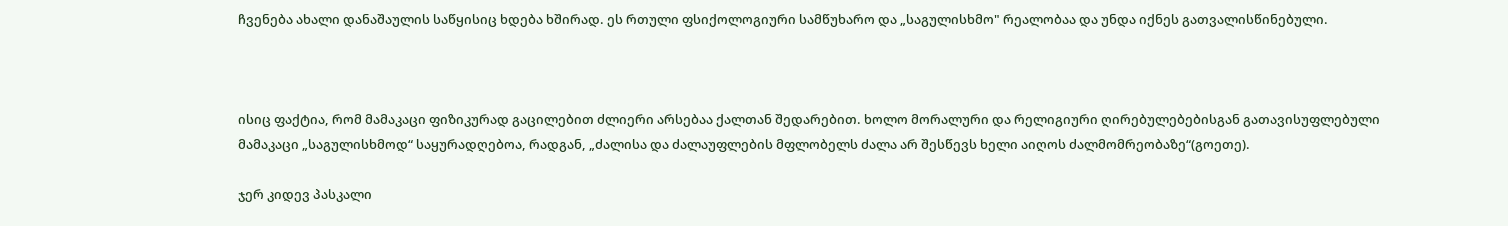ჩვენება ახალი დანაშაულის საწყისიც ხდება ხშირად. ეს რთული ფსიქოლოგიური სამწუხარო და „საგულისხმო" რეალობაა და უნდა იქნეს გათვალისწინებული.



ისიც ფაქტია, რომ მამაკაცი ფიზიკურად გაცილებით ძლიერი არსებაა ქალთან შედარებით. ხოლო მორალური და რელიგიური ღირებულებებისგან გათავისუფლებული მამაკაცი „საგულისხმოდ“ საყურადღებოა, რადგან, „ძალისა და ძალაუფლების მფლობელს ძალა არ შესწევს ხელი აიღოს ძალმომრეობაზე“(გოეთე).

ჯერ კიდევ პასკალი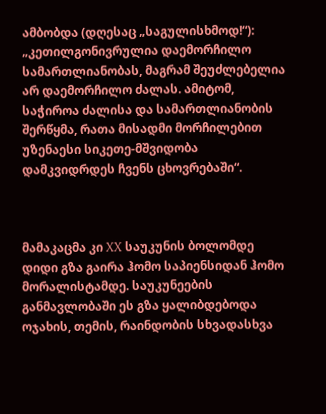ამბობდა (დღესაც „საგულისხმოდ!“): „კეთილგონივრულია დაემორჩილო სამართლიანობას, მაგრამ შეუძლებელია არ დაემორჩილო ძალას. ამიტომ, საჭიროა ძალისა და სამართლიანობის შერწყმა, რათა მისადმი მორჩილებით უზენაესი სიკეთე-მშვიდობა დამკვიდრდეს ჩვენს ცხოვრებაში“.



მამაკაცმა კი XX საუკუნის ბოლომდე დიდი გზა გაირა ჰომო საპიენსიდან ჰომო მორალისტამდე. საუკუნეების განმავლობაში ეს გზა ყალიბდებოდა ოჯახის, თემის, რაინდობის სხვადასხვა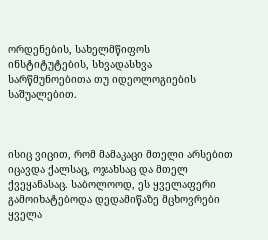ორდენების, სახელმწიფოს ინსტიტუტების, სხვადასხვა სარწმუნოებითა თუ იდეოლოგიების საშუალებით.



ისიც ვიცით, რომ მამაკაცი მთელი არსებით იცავდა ქალსაც, ოჯახსაც და მთელ ქვეყანასაც. საბოლოოდ, ეს ყველაფერი გამოიხატებოდა დედამიწაზე მცხოვრები ყველა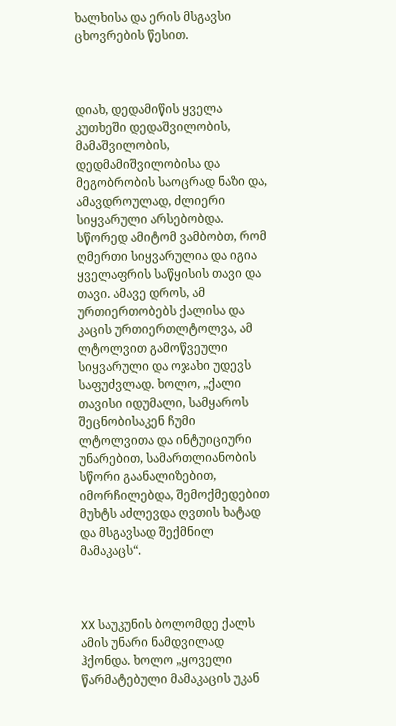ხალხისა და ერის მსგავსი ცხოვრების წესით.



დიახ, დედამიწის ყველა კუთხეში დედაშვილობის, მამაშვილობის, დედმამიშვილობისა და მეგობრობის საოცრად ნაზი და, ამავდროულად, ძლიერი სიყვარული არსებობდა. სწორედ ამიტომ ვამბობთ, რომ ღმერთი სიყვარულია და იგია ყველაფრის საწყისის თავი და თავი. ამავე დროს, ამ ურთიერთობებს ქალისა და კაცის ურთიერთლტოლვა, ამ ლტოლვით გამოწვეული სიყვარული და ოჯახი უდევს საფუძვლად. ხოლო, „ქალი თავისი იდუმალი, სამყაროს შეცნობისაკენ ჩუმი ლტოლვითა და ინტუიციური უნარებით, სამართლიანობის სწორი გაანალიზებით, იმორჩილებდა, შემოქმედებით მუხტს აძლევდა ღვთის ხატად და მსგავსად შექმნილ მამაკაცს“.



XX საუკუნის ბოლომდე ქალს ამის უნარი ნამდვილად ჰქონდა. ხოლო „ყოველი წარმატებული მამაკაცის უკან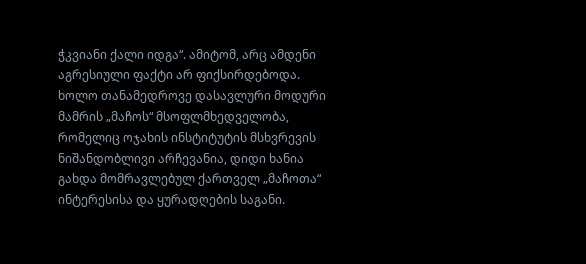ჭკვიანი ქალი იდგა“. ამიტომ, არც ამდენი აგრესიული ფაქტი არ ფიქსირდებოდა. ხოლო თანამედროვე დასავლური მოდური მამრის „მაჩოს“ მსოფლმხედველობა, რომელიც ოჯახის ინსტიტუტის მსხვრევის ნიშანდობლივი არჩევანია, დიდი ხანია გახდა მომრავლებულ ქართველ „მაჩოთა“ ინტერესისა და ყურადღების საგანი.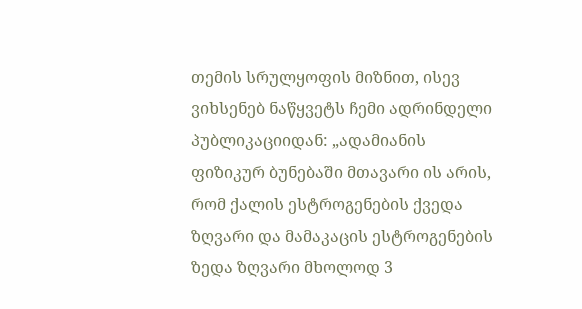თემის სრულყოფის მიზნით, ისევ ვიხსენებ ნაწყვეტს ჩემი ადრინდელი პუბლიკაციიდან: „ადამიანის ფიზიკურ ბუნებაში მთავარი ის არის, რომ ქალის ესტროგენების ქვედა ზღვარი და მამაკაცის ესტროგენების ზედა ზღვარი მხოლოდ 3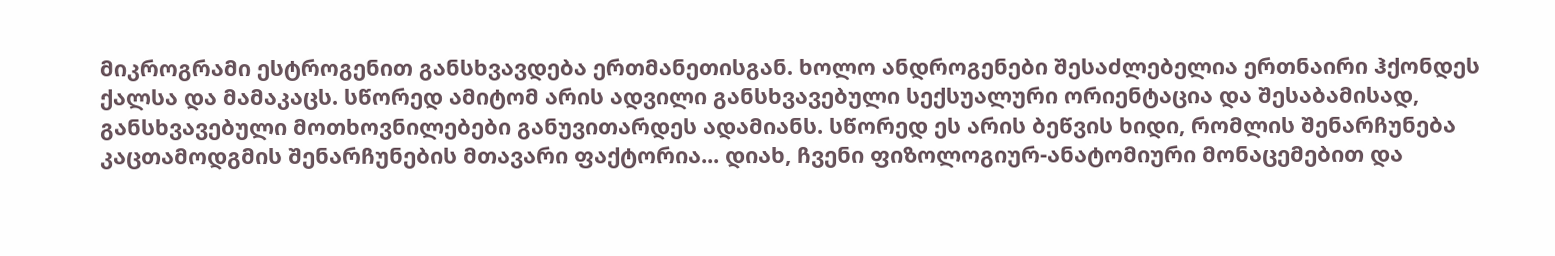მიკროგრამი ესტროგენით განსხვავდება ერთმანეთისგან. ხოლო ანდროგენები შესაძლებელია ერთნაირი ჰქონდეს ქალსა და მამაკაცს. სწორედ ამიტომ არის ადვილი განსხვავებული სექსუალური ორიენტაცია და შესაბამისად, განსხვავებული მოთხოვნილებები განუვითარდეს ადამიანს. სწორედ ეს არის ბეწვის ხიდი, რომლის შენარჩუნება კაცთამოდგმის შენარჩუნების მთავარი ფაქტორია... დიახ, ჩვენი ფიზოლოგიურ-ანატომიური მონაცემებით და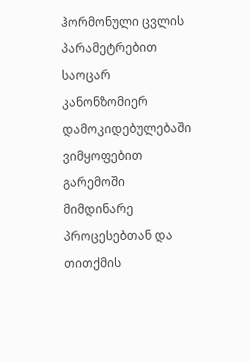ჰორმონული ცვლის პარამეტრებით საოცარ კანონზომიერ დამოკიდებულებაში ვიმყოფებით გარემოში მიმდინარე პროცესებთან და თითქმის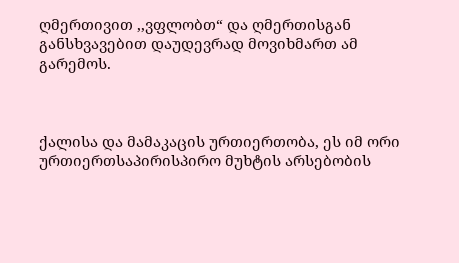ღმერთივით ,,ვფლობთ“ და ღმერთისგან განსხვავებით დაუდევრად მოვიხმართ ამ გარემოს.



ქალისა და მამაკაცის ურთიერთობა, ეს იმ ორი ურთიერთსაპირისპირო მუხტის არსებობის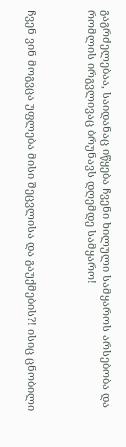გაგრძელებაა, საიდანაც იწყება ჩვენი ხილული სამყაროს არსებობა და რომლის ირგვლივაც ბრუნავს დღემდე სამყარო!



ჩვენ ვინ მოგვცა უფლება მისი შეცვლისა და გაუქმების?! ისიც ცნობილი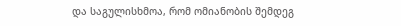და საგულისხმოა, რომ ომიანობის შემდეგ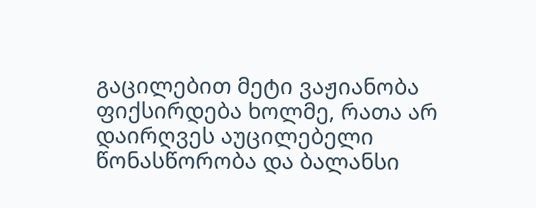გაცილებით მეტი ვაჟიანობა ფიქსირდება ხოლმე, რათა არ დაირღვეს აუცილებელი წონასწორობა და ბალანსი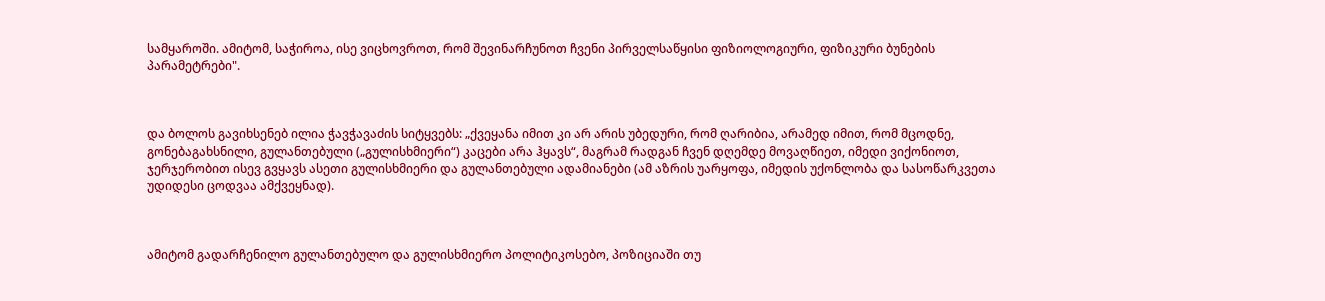სამყაროში. ამიტომ, საჭიროა, ისე ვიცხოვროთ, რომ შევინარჩუნოთ ჩვენი პირველსაწყისი ფიზიოლოგიური, ფიზიკური ბუნების პარამეტრები".



და ბოლოს გავიხსენებ ილია ჭავჭავაძის სიტყვებს: „ქვეყანა იმით კი არ არის უბედური, რომ ღარიბია, არამედ იმით, რომ მცოდნე, გონებაგახსნილი, გულანთებული („გულისხმიერი“) კაცები არა ჰყავს“, მაგრამ რადგან ჩვენ დღემდე მოვაღწიეთ, იმედი ვიქონიოთ, ჯერჯერობით ისევ გვყავს ასეთი გულისხმიერი და გულანთებული ადამიანები (ამ აზრის უარყოფა, იმედის უქონლობა და სასოწარკვეთა უდიდესი ცოდვაა ამქვეყნად).



ამიტომ გადარჩენილო გულანთებულო და გულისხმიერო პოლიტიკოსებო, პოზიციაში თუ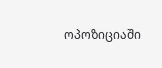ოპოზიციაში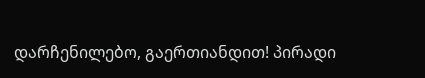დარჩენილებო, გაერთიანდით! პირადი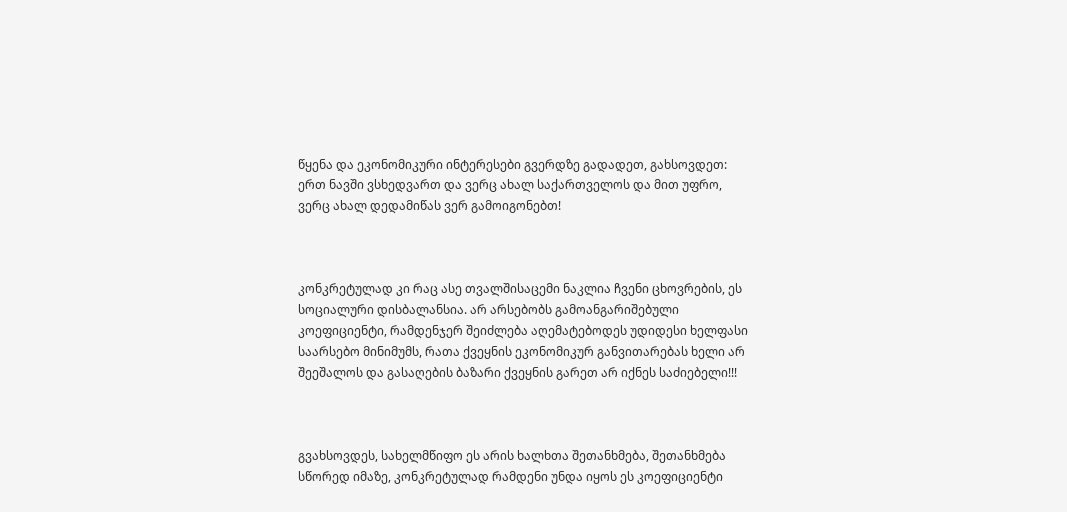წყენა და ეკონომიკური ინტერესები გვერდზე გადადეთ, გახსოვდეთ: ერთ ნავში ვსხედვართ და ვერც ახალ საქართველოს და მით უფრო, ვერც ახალ დედამიწას ვერ გამოიგონებთ!



კონკრეტულად კი რაც ასე თვალშისაცემი ნაკლია ჩვენი ცხოვრების, ეს სოციალური დისბალანსია. არ არსებობს გამოანგარიშებული კოეფიციენტი, რამდენჯერ შეიძლება აღემატებოდეს უდიდესი ხელფასი საარსებო მინიმუმს, რათა ქვეყნის ეკონომიკურ განვითარებას ხელი არ შეეშალოს და გასაღების ბაზარი ქვეყნის გარეთ არ იქნეს საძიებელი!!!



გვახსოვდეს, სახელმწიფო ეს არის ხალხთა შეთანხმება, შეთანხმება სწორედ იმაზე, კონკრეტულად რამდენი უნდა იყოს ეს კოეფიციენტი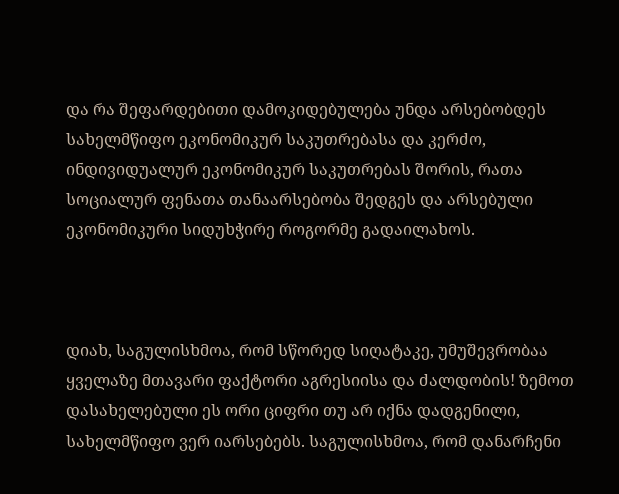და რა შეფარდებითი დამოკიდებულება უნდა არსებობდეს სახელმწიფო ეკონომიკურ საკუთრებასა და კერძო, ინდივიდუალურ ეკონომიკურ საკუთრებას შორის, რათა სოციალურ ფენათა თანაარსებობა შედგეს და არსებული ეკონომიკური სიდუხჭირე როგორმე გადაილახოს.



დიახ, საგულისხმოა, რომ სწორედ სიღატაკე, უმუშევრობაა ყველაზე მთავარი ფაქტორი აგრესიისა და ძალდობის! ზემოთ დასახელებული ეს ორი ციფრი თუ არ იქნა დადგენილი, სახელმწიფო ვერ იარსებებს. საგულისხმოა, რომ დანარჩენი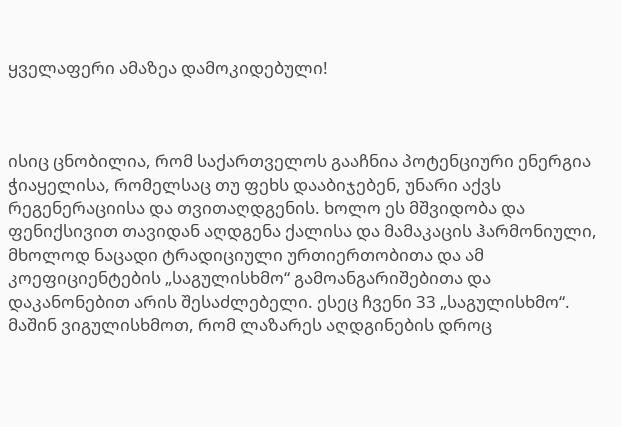ყველაფერი ამაზეა დამოკიდებული!



ისიც ცნობილია, რომ საქართველოს გააჩნია პოტენციური ენერგია ჭიაყელისა, რომელსაც თუ ფეხს დააბიჯებენ, უნარი აქვს რეგენერაციისა და თვითაღდგენის. ხოლო ეს მშვიდობა და ფენიქსივით თავიდან აღდგენა ქალისა და მამაკაცის ჰარმონიული, მხოლოდ ნაცადი ტრადიციული ურთიერთობითა და ამ კოეფიციენტების „საგულისხმო“ გამოანგარიშებითა და დაკანონებით არის შესაძლებელი. ესეც ჩვენი 33 „საგულისხმო“. მაშინ ვიგულისხმოთ, რომ ლაზარეს აღდგინების დროც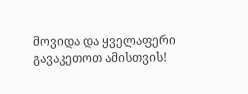მოვიდა და ყველაფერი გავაკეთოთ ამისთვის!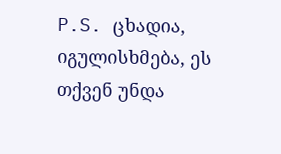P.S. ცხადია, იგულისხმება, ეს თქვენ უნდა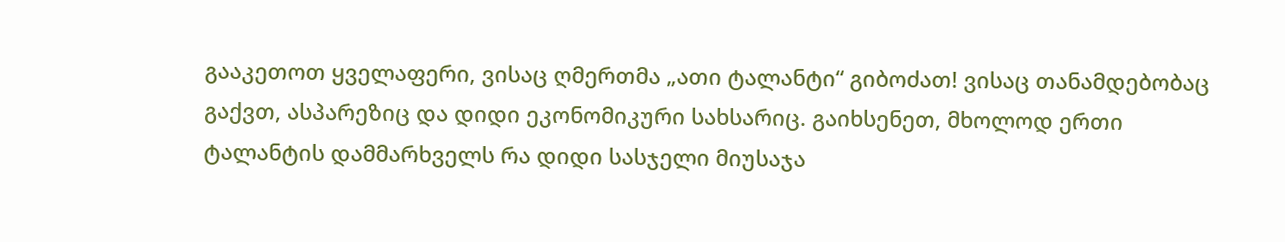გააკეთოთ ყველაფერი, ვისაც ღმერთმა „ათი ტალანტი“ გიბოძათ! ვისაც თანამდებობაც გაქვთ, ასპარეზიც და დიდი ეკონომიკური სახსარიც. გაიხსენეთ, მხოლოდ ერთი ტალანტის დამმარხველს რა დიდი სასჯელი მიუსაჯა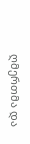ღმერთმა და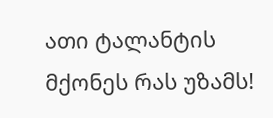ათი ტალანტის მქონეს რას უზამს!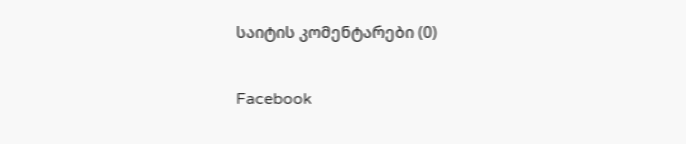საიტის კომენტარები (0)

Facebook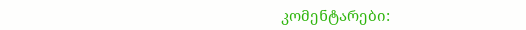კომენტარები: